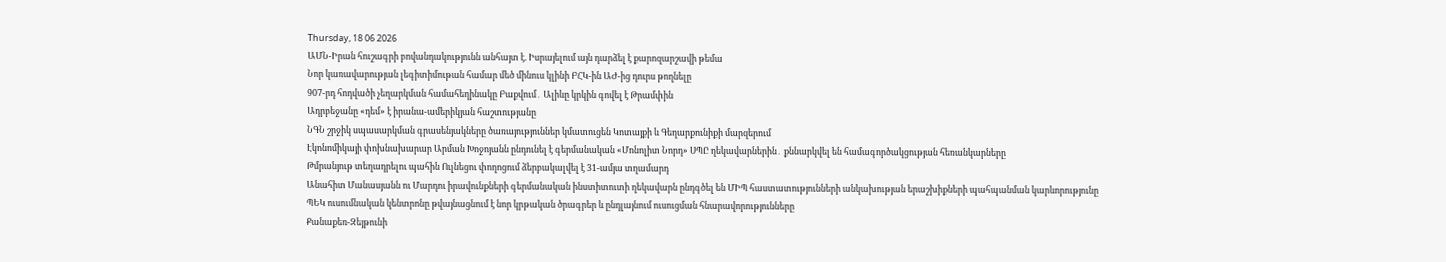Thursday, 18 06 2026
ԱՄՆ-Իրան հուշագրի բովանդակությունն անհայտ է. Իսրայելում այն դարձել է քարոզարշավի թեմա
Նոր կառավարության լեգիտիմութան համար մեծ մինուս կլինի ԲՀԿ-ին ԱԺ-ից դուրս թողնելը
907-րդ հոդվածի չեղարկման համահեղինակը Բաքվում․ Ալիևը կրկին գովել է Թրամփին
Ադրբեջանը «դեմ» է իրանա-ամերիկյան հաշտությանը
ՆԳՆ շրջիկ սպասարկման գրասենյակները ծառայություններ կմատուցեն Կոտայքի և Գեղարքունիքի մարզերում
Էկոնոմիկայի փոխնախարար Արման Խոջոյանն ընդունել է գերմանական «Մոնոլիտ Նորդ» ՍՊԸ ղեկավարներին․ քննարկվել են համագործակցության հեռանկարները
Թմրանյութ տեղադրելու պահին Ուլնեցու փողոցում ձերբակալվել է 31-ամյա տղամարդ
Անահիտ Մանասյանն ու Մարդու իրավունքների գերմանական ինստիտուտի ղեկավարն ընդգծել են ՄԻՊ հաստատությունների անկախության երաշխիքների պահպանման կարևորությունը
ՊԵԿ ուսումնական կենտրոնը թվայնացնում է նոր կրթական ծրագրեր և ընդլայնում ուսուցման հնարավորությունները
Քանաքեռ-Զեյթունի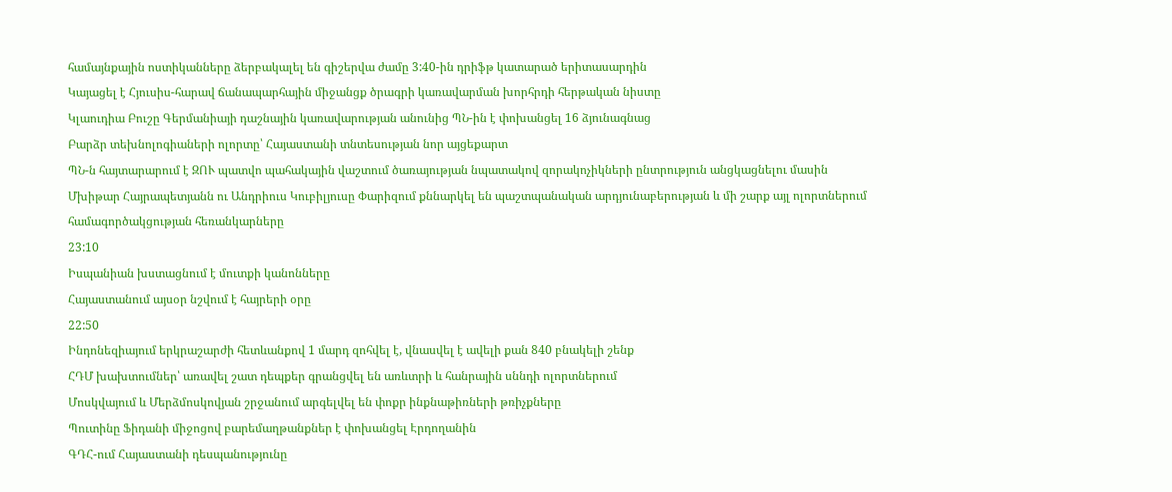համայնքային ոստիկանները ձերբակալել են գիշերվա ժամը 3:40-ին դրիֆթ կատարած երիտասարդին
Կայացել է Հյուսիս-հարավ ճանապարհային միջանցք ծրագրի կառավարման խորհրդի հերթական նիստը
Կլաուդիա Բուշը Գերմանիայի դաշնային կառավարության անունից ՊՆ-ին է փոխանցել 16 ձյունագնաց
Բարձր տեխնոլոգիաների ոլորտը՝ Հայաստանի տնտեսության նոր այցեքարտ
ՊՆ-ն հայտարարում է ԶՈՒ պատվո պահակային վաշտում ծառայության նպատակով զորակոչիկների ընտրություն անցկացնելու մասին
Մխիթար Հայրապետյանն ու Անդրիուս Կուբիլյուսը Փարիզում քննարկել են պաշտպանական արդյունաբերության և մի շարք այլ ոլորտներում համագործակցության հեռանկարները
23:10
Իսպանիան խստացնում է մուտքի կանոնները
Հայաստանում այսօր նշվում է հայրերի օրը
22:50
Ինդոնեզիայում երկրաշարժի հետևանքով 1 մարդ զոհվել է, վնասվել է ավելի քան 840 բնակելի շենք
ՀԴՄ խախտումներ՝ առավել շատ դեպքեր գրանցվել են առևտրի և հանրային սննդի ոլորտներում
Մոսկվայում և Մերձմոսկովյան շրջանում արգելվել են փոքր ինքնաթիռների թռիչքները
Պուտինը Ֆիդանի միջոցով բարեմաղթանքներ է փոխանցել Էրդողանին
ԳԴՀ-ում Հայաստանի դեսպանությունը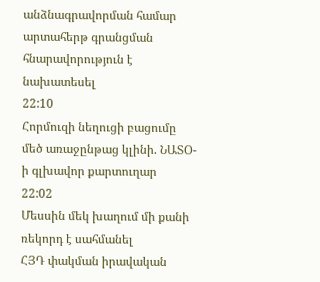անձնագրավորման համար արտահերթ գրանցման հնարավորություն է նախատեսել
22:10
Հորմուզի նեղուցի բացումը մեծ առաջընթաց կլինի. ՆԱՏՕ-ի գլխավոր քարտուղար
22:02
Մեսսին մեկ խաղում մի քանի ռեկորդ է սահմանել
ՀՅԴ փակման իրավական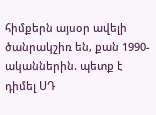հիմքերն այսօր ավելի ծանրակշիռ են, քան 1990-ականներին. պետք է դիմել ՍԴ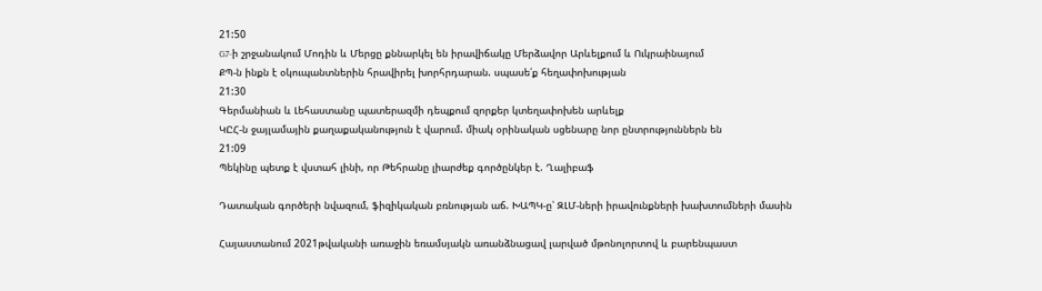21:50
G7-ի շրջանակում Մոդին և Մերցը քննարկել են իրավիճակը Մերձավոր Արևելքում և Ուկրաինայում
ՔՊ-ն ինքն է օկուպանտներին հրավիրել խորհրդարան. սպասե՛ք հեղափոխության
21:30
Գերմանիան և Լեհաստանը պատերազմի դեպքում զորքեր կտեղափոխեն արևելք
ԿԸՀ-ն ջայլամային քաղաքականություն է վարում. միակ օրինական սցենարը նոր ընտրություններն են
21:09
Պեկինը պետք է վստահ լինի, որ Թեհրանը լիարժեք գործընկեր է. Ղալիբաֆ

Դատական գործերի նվազում, ֆիզիկական բռնության աճ. ԽԱՊԿ-ը՝ ԶԼՄ-ների իրավունքների խախտումների մասին

Հայաստանում 2021թվականի առաջին եռամսյակն առանձնացավ լարված մթոնոլորտով և բարենպաստ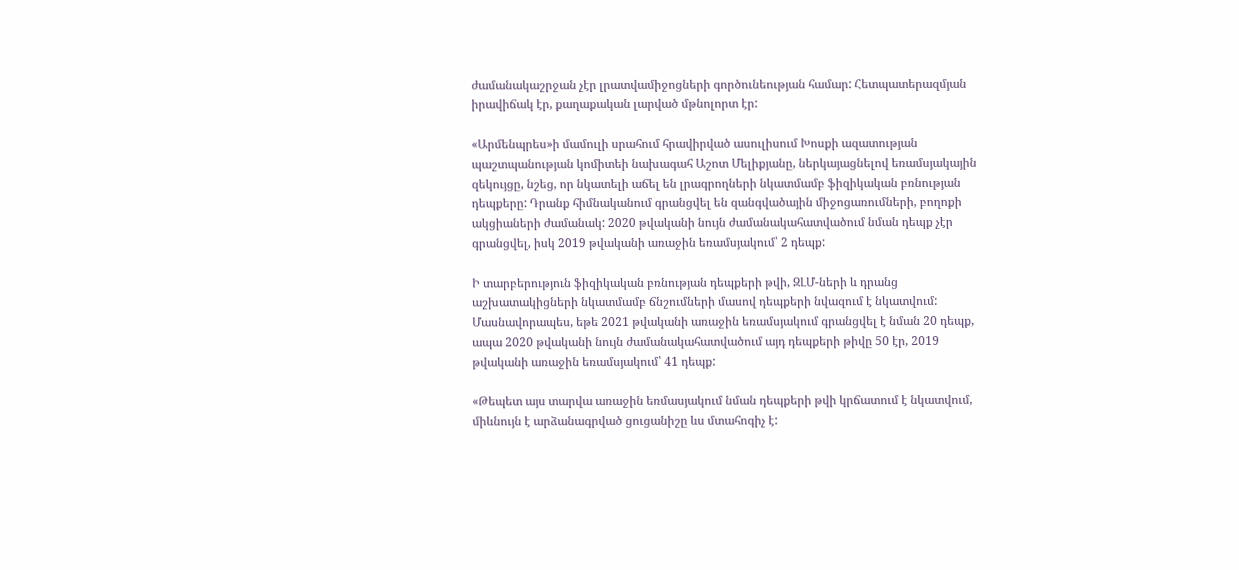ժամանակաշրջան չէր լրատվամիջոցների գործունեության համար: Հետպատերազմյան իրավիճակ էր, քաղաքական լարված մթնոլորտ էր:

«Արմենպրես»ի մամուլի սրահում հրավիրված ասուլիսում Խոսքի ազատության պաշտպանության կոմիտեի նախագահ Աշոտ Մելիքյանը, ներկայացնելով եռամսյակային զեկույցը, նշեց, որ նկատելի աճել են լրագրողների նկատմամբ ֆիզիկական բռնության դեպքերը: Դրանք հիմնականում գրանցվել են զանգվածային միջոցառումների, բողոքի ակցիաների ժամանակ: 2020 թվականի նույն ժամանակահատվածում նման դեպք չէր գրանցվել, իսկ 2019 թվականի առաջին եռամսյակում՝ 2 դեպք:

Ի տարբերություն ֆիզիկական բռնության դեպքերի թվի, ԶԼՄ-ների և դրանց աշխատակիցների նկատմամբ ճնշումների մասով դեպքերի նվազում է նկատվում: Մասնավորապես, եթե 2021 թվականի առաջին եռամսյակում գրանցվել է նման 20 դեպք, ապա 2020 թվականի նույն ժամանակահատվածում այդ դեպքերի թիվը 50 էր, 2019 թվականի առաջին եռամսյակում՝ 41 դեպք:

«Թեպետ այս տարվա առաջին եռմասյակում նման դեպքերի թվի կրճատում է նկատվում, միևնույն է արձանագրված ցուցանիշը ևս մտահոգիչ է: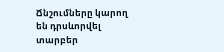Ճնշումները կարող են դրսևորվել տարբեր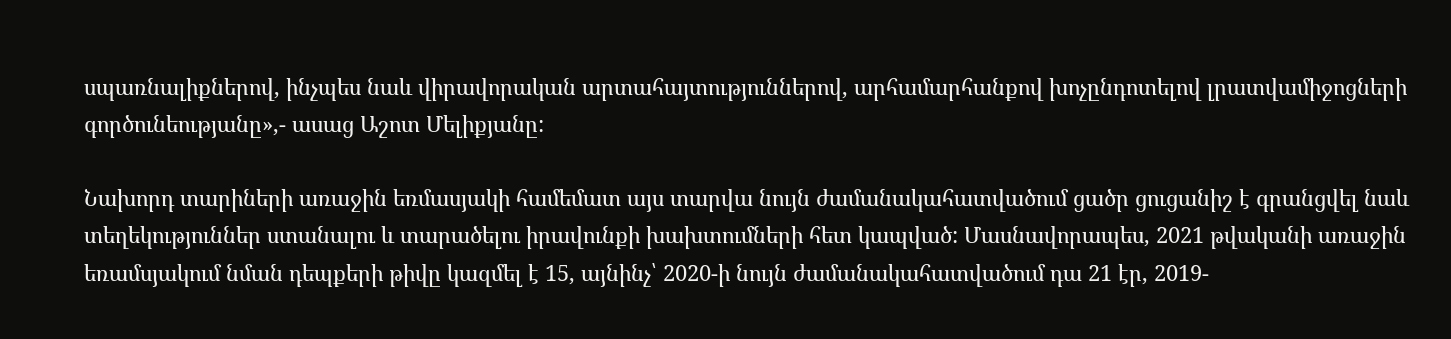սպառնալիքներով, ինչպես նաև վիրավորական արտահայտություններով, արհամարհանքով խոչընդոտելով լրատվամիջոցների գործունեությանը»,- ասաց Աշոտ Մելիքյանը:

Նախորդ տարիների առաջին եռմասյակի համեմատ այս տարվա նույն ժամանակահատվածում ցածր ցուցանիշ է գրանցվել նաև տեղեկություններ ստանալու և տարածելու իրավունքի խախտումների հետ կապված: Մասնավորապես, 2021 թվականի առաջին եռամսյակում նման դեպքերի թիվը կազմել է 15, այնինչ՝ 2020-ի նույն ժամանակահատվածում դա 21 էր, 2019-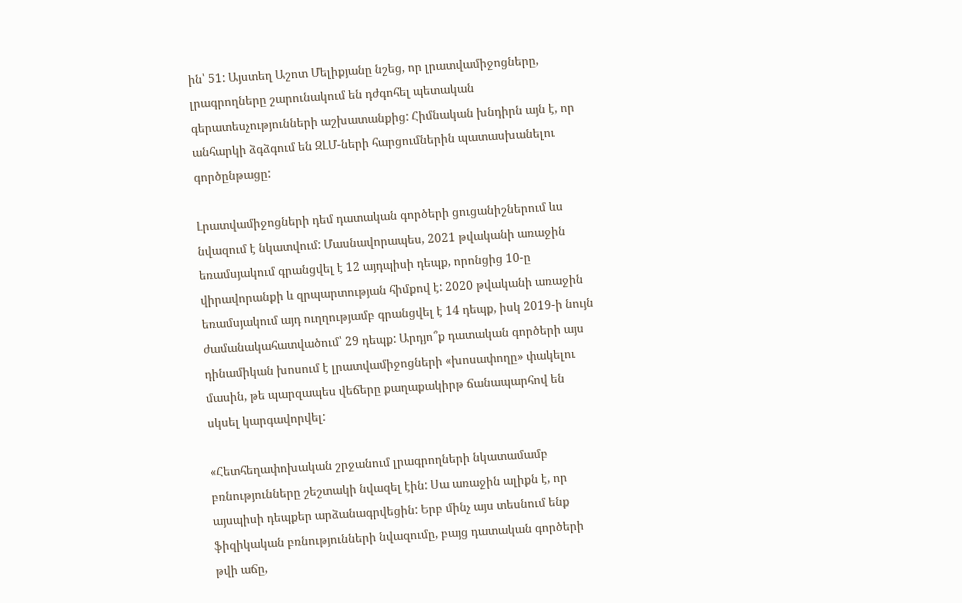ին՝ 51: Այստեղ Աշոտ Մելիքյանը նշեց, որ լրատվամիջոցները, լրագրողները շարունակում են դժգոհել պետական գերատեսչությունների աշխատանքից: Հիմնական խնդիրն այն է, որ անհարկի ձգձգում են ԶԼՄ-ների հարցումներին պատասխանելու գործընթացը:

Լրատվամիջոցների դեմ դատական գործերի ցուցանիշներում ևս նվազում է նկատվում: Մասնավորապես, 2021 թվականի առաջին եռամսյակում գրանցվել է 12 այդպիսի դեպք, որոնցից 10-ը վիրավորանքի և զրպարտության հիմքով է: 2020 թվականի առաջին եռամսյակում այդ ուղղությամբ գրանցվել է 14 դեպք, իսկ 2019-ի նույն ժամանակահատվածում՝ 29 դեպք: Արդյո՞ք դատական գործերի այս դինամիկան խոսում է լրատվամիջոցների «խոսափողը» փակելու մասին, թե պարզապես վեճերը քաղաքակիրթ ճանապարհով են սկսել կարգավորվել:

«Հետհեղափոխական շրջանում լրագրողների նկատամամբ բռնությունները շեշտակի նվազել էին: Սա առաջին ալիքն է, որ այսպիսի դեպքեր արձանագրվեցին: Երբ մինչ այս տեսնում ենք ֆիզիկական բռնությունների նվազումը, բայց դատական գործերի թվի աճը,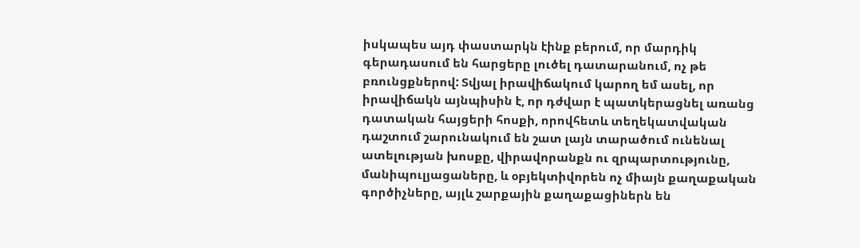իսկապես այդ փաստարկն էինք բերում, որ մարդիկ գերադասում են հարցերը լուծել դատարանում, ոչ թե բռունցքներով: Տվյալ իրավիճակում կարող եմ ասել, որ իրավիճակն այնպիսին է, որ դժվար է պատկերացնել առանց դատական հայցերի հոսքի, որովհետև տեղեկատվական դաշտում շարունակում են շատ լայն տարածում ունենալ ատելության խոսքը, վիրավորանքն ու զրպարտությունը, մանիպուլյացաները, և օբյեկտիվորեն ոչ միայն քաղաքական գործիչները, այլև շարքային քաղաքացիներն են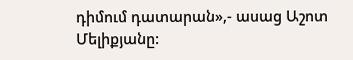դիմում դատարան»,- ասաց Աշոտ Մելիքյանը: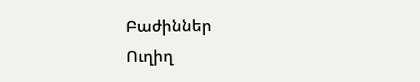Բաժիններ
Ուղիղ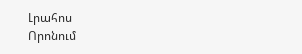Լրահոս
Որոնում